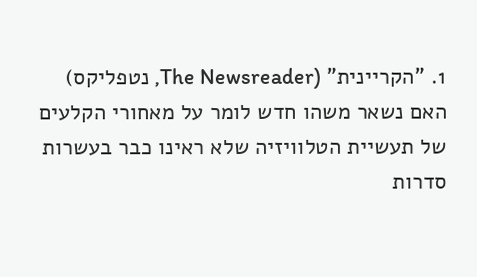1. "הקריינית" (The Newsreader, נטפליקס)
האם נשאר משהו חדש לומר על מאחורי הקלעים של תעשיית הטלוויזיה שלא ראינו כבר בעשרות סדרות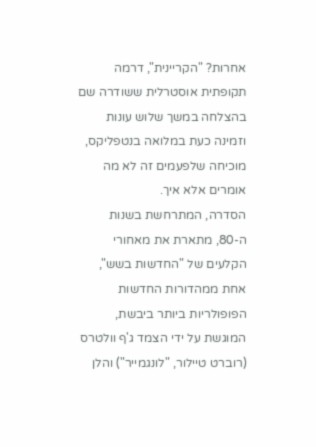אחרות? "הקריינית", דרמה תקופתית אוסטרלית ששודרה שם בהצלחה במשך שלוש עונות וזמינה כעת במלואה בנטפליקס, מוכיחה שלפעמים זה לא מה אומרים אלא איך.
הסדרה, המתרחשת בשנות ה-80, מתארת את מאחורי הקלעים של "החדשות בשש", אחת ממהדורות החדשות הפופולריות ביותר ביבשת, המוגשת על ידי הצמד ג'ף וולטרס (רוברט טיילור, "לונגמייר") והלן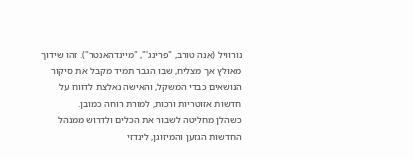נורוויל (אנה טורב, "פרינג'", "מיינדהאנטר"). זהו שידוך מאולץ אך מצליח, שבו הגבר תמיד מקבל את סיקור הנושאים כבדי המשקל, והאישה נאלצת לדווח על חדשות אזוטריות ורכות, למורת רוחה כמובן.
כשהלן מחליטה לשבור את הכלים ולדרוש ממנהל החדשות הגזען והמיזוגן, לינדזי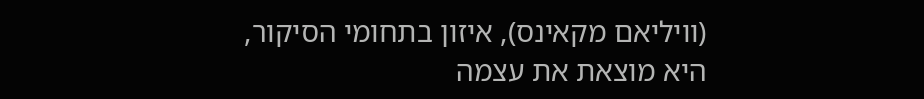(וויליאם מקאינס), איזון בתחומי הסיקור, היא מוצאת את עצמה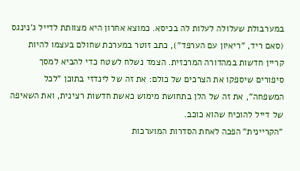במערבולת שעלולה לעלות לה בכיסא. כמוצא אחרון היא מצוותת לדייל ג'נינגס (סאם ריד, "ריאיון עם הערפד"), כתב זוטר במערכת שחולם בעצמו להיות קריין חדשות במהדורה המרכזית. הצמד נשלח לשטח כדי להביא למסך סיפורים שיספקו את הצרכים של כולם: את זה של לינדזי בתוכן "לכל המשפחה", את זה של הלן בתחושת מימוש כאשת חדשות רצינית, ואת השאיפה של דייל להוכיח שהוא כוכב.
"הקריינית" הפכה לאחת הסדרות המוערכות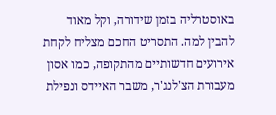באוסטרליה בזמן שידורה, וקל מאוד להבין למה. התסריט החכם מצליח לקחת אירועים חדשותיים מהתקופה, כמו אסון מעבורת הצ'לנג'ר, משבר האיידס ונפילת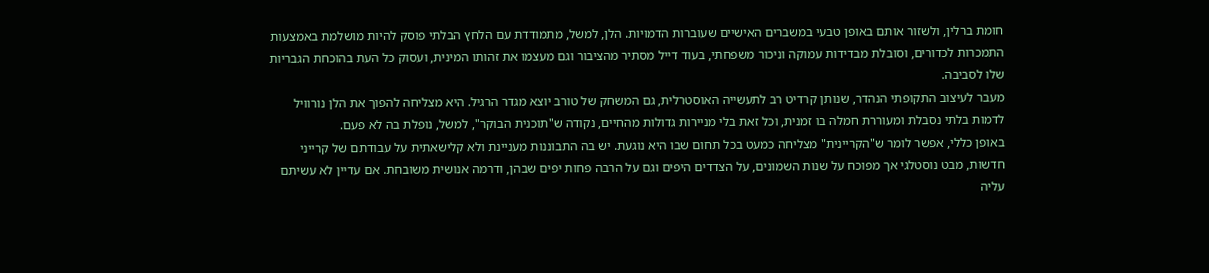חומת ברלין, ולשזור אותם באופן טבעי במשברים האישיים שעוברות הדמויות. הלן, למשל, מתמודדת עם הלחץ הבלתי פוסק להיות מושלמת באמצעות התמכרות לכדורים, וסובלת מבדידות עמוקה וניכור משפחתי, בעוד דייל מסתיר מהציבור וגם מעצמו את זהותו המינית, ועסוק כל העת בהוכחת הגבריות שלו לסביבה.
מעבר לעיצוב התקופתי הנהדר, שנותן קרדיט רב לתעשייה האוסטרלית, גם המשחק של טורב יוצא מגדר הרגיל. היא מצליחה להפוך את הלן נורוויל לדמות בלתי נסבלת ומעוררת חמלה בו זמנית, וכל זאת בלי מניירות גדולות מהחיים, נקודה ש"תוכנית הבוקר", למשל, נופלת בה לא פעם.
באופן כללי, אפשר לומר ש"הקריינית" מצליחה כמעט בכל תחום שבו היא נוגעת. יש בה התבוננות מעניינת ולא קלישאתית על עבודתם של קרייני חדשות, מבט נוסטלגי אך מפוכח על שנות השמונים, על הצדדים היפים וגם על הרבה פחות יפים שבהן, ודרמה אנושית משובחת. אם עדיין לא עשיתם עליה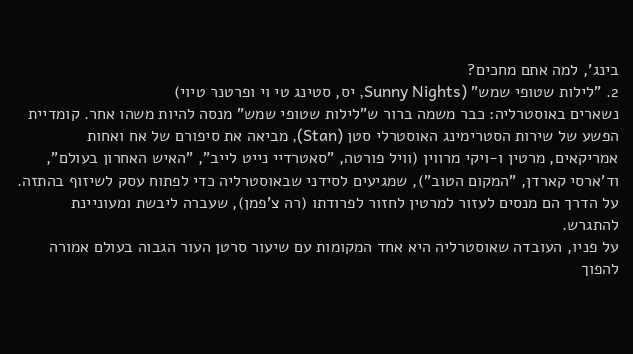בינג', למה אתם מחכים?
2. "לילות שטופי שמש" (Sunny Nights, יס, סטינג טי וי ופרטנר טיוי)
נשארים באוסטרליה: כבר משמה ברור ש"לילות שטופי שמש" מנסה להיות משהו אחר. קומדיית הפשע של שירות הסטרימינג האוסטרלי סטן (Stan), מביאה את סיפורם של אח ואחות אמריקאים, מרטין ו-ויקי מרווין (וויל פורטה, "סאטרדיי נייט לייב", "האיש האחרון בעולם", וד'ארסי קארדן, "המקום הטוב"), שמגיעים לסידני שבאוסטרליה כדי לפתוח עסק לשיזוף בהתזה. על הדרך הם מנסים לעזור למרטין לחזור לפרודתו (רה צ'פמן), שעברה ליבשת ומעוניינת להתגרש.
על פניו, העובדה שאוסטרליה היא אחד המקומות עם שיעור סרטן העור הגבוה בעולם אמורה להפוך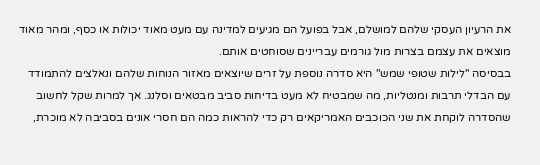את הרעיון העסקי שלהם למושלם, אבל בפועל הם מגיעים למדינה עם מעט מאוד יכולות או כסף, ומהר מאוד מוצאים את עצמם בצרות מול גורמים עבריינים שסוחטים אותם.
בבסיסה "לילות שטופי שמש" היא סדרה נוספת על זרים שיוצאים מאזור הנוחות שלהם ונאלצים להתמודד עם הבדלי תרבות ומנטליות, מה שמבטיח לא מעט בדיחות סביב מבטאים וסלנג. אך למרות שקל לחשוב שהסדרה לוקחת את שני הכוכבים האמריקאים רק כדי להראות כמה הם חסרי אונים בסביבה לא מוכרת,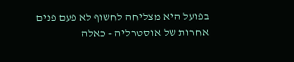בפועל היא מצליחה לחשוף לא פעם פנים אחרות של אוסטרליה - כאלה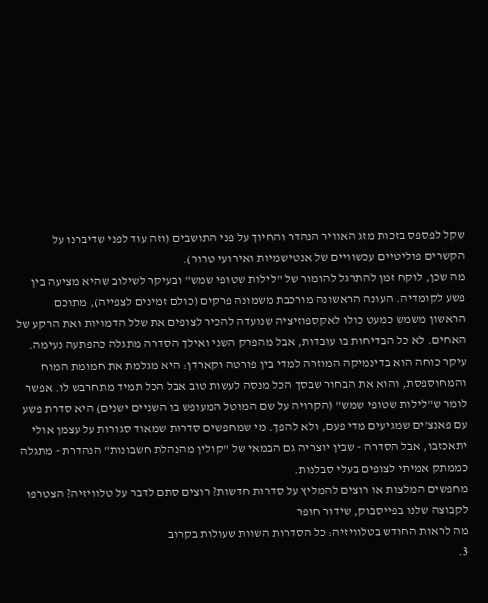שקל לפספס בזכות מזג האוויר הנהדר והחיוך על פני התושבים (וזה עוד לפני שדיברנו על הקשרים פוליטיים עכשוויים של אנטישמיות ואירועי טרור).
מה שכן, לוקח זמן להתרגל להומור של "לילות שטופי שמש" ובעיקר לשילוב שהיא מציעה בין פשע לקומדיה. העונה הראשונה מורכבת משמונה פרקים (כולם זמינים לצפייה), מתוכם הראשון משמש כמעט כולו לאקספוזיציה שנועדה להכיר לצופים את שלל הדמויות ואת הרקע של האחים. לא כל הבדיחות בו עובדות, אבל מהפרק השני ואילך הסדרה מתגלה כהפתעה נעימה.
עיקר כוחה הוא בדינמיקה המוזרה למדי בין פורטה וקארדן: היא מגלמת את חמומת המוח והמחוספסת, והוא את הבחור שבסך הכל מנסה לעשות טוב אבל הכל תמיד מתחרבש לו. אפשר לומר ש"לילות שטופי שמש" (הקרויה על שם המוטל המעופש בו השניים ישנים) היא סדרת פשע עם פאנצ'ים שמגיעים מדי פעם, ולא להפך. מי שמחפשים סדרות שמאוד סגורות על עצמן אולי יתאכזבו, אבל הסדרה - שבין יוצריה גם הבמאי של "קולין מהנהלת חשבונות" הנהדרת - מתגלה כממתק אמיתי לצופים בעלי סבלנות.
מחפשים המלצות או רוצים להמליץ על סדרות חדשות? רוצים סתם לדבר על טלוויזיה? הצטרפו לקבוצה שלנו בפייסבוק, שידור חופר
מה לראות החודש בטלוויזיה: כל הסדרות השוות שעולות בקרוב
3.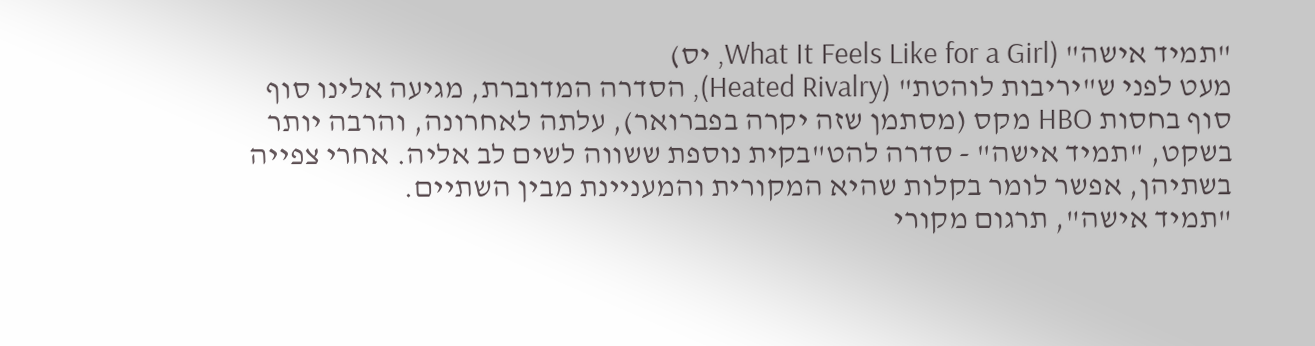"תמיד אישה" (What It Feels Like for a Girl, יס)
מעט לפני ש"יריבות לוהטת" (Heated Rivalry), הסדרה המדוברת, מגיעה אלינו סוף סוף בחסות HBO מקס (מסתמן שזה יקרה בפברואר), עלתה לאחרונה, והרבה יותר בשקט, "תמיד אישה" - סדרה להט"בקית נוספת ששווה לשים לב אליה. אחרי צפייה בשתיהן, אפשר לומר בקלות שהיא המקורית והמעניינת מבין השתיים.
"תמיד אישה", תרגום מקורי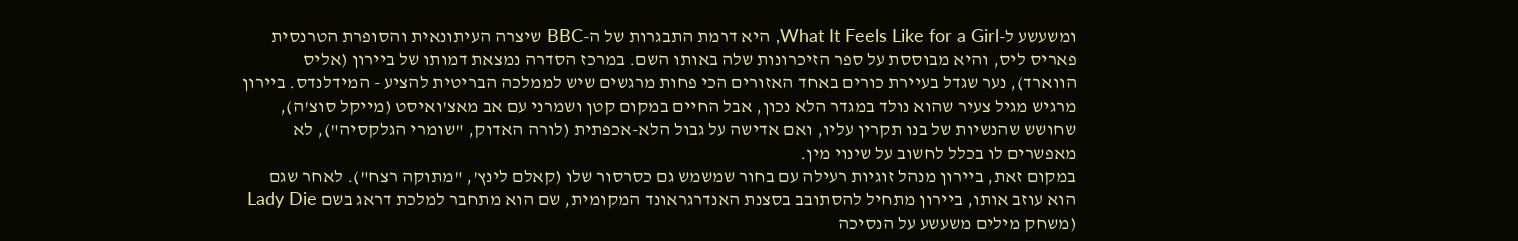ומשעשע ל-What It Feels Like for a Girl, היא דרמת התבגרות של ה-BBC שיצרה העיתונאית והסופרת הטרנסית פאריס ליס, והיא מבוססת על ספר הזיכרונות שלה באותו השם. במרכז הסדרה נמצאת דמותו של ביירון (אליס הווארד), נער שגדל בעיירת כורים באחד האזורים הכי פחות מרגשים שיש לממלכה הבריטית להציע - המידלנדס. ביירון מרגיש מגיל צעיר שהוא נולד במגדר הלא נכון, אבל החיים במקום קטן ושמרני עם אב מאצ'ואיסט (מייקל סוצ'ה), שחושש שהנשיות של בנו תקרין עליו, ואם אדישה על גבול הלא-אכפתית (לורה האדוק, "שומרי הגלקסיה"), לא מאפשרים לו בכלל לחשוב על שינוי מין.
במקום זאת, ביירון מנהל זוגיות רעילה עם בחור שמשמש גם כסרסור שלו (קאלם לינץ', "מתוקה רצח"). לאחר שגם הוא עוזב אותו, ביירון מתחיל להסתובב בסצנת האנדרגראונד המקומית, שם הוא מתחבר למלכת דראג בשם Lady Die (משחק מילים משעשע על הנסיכה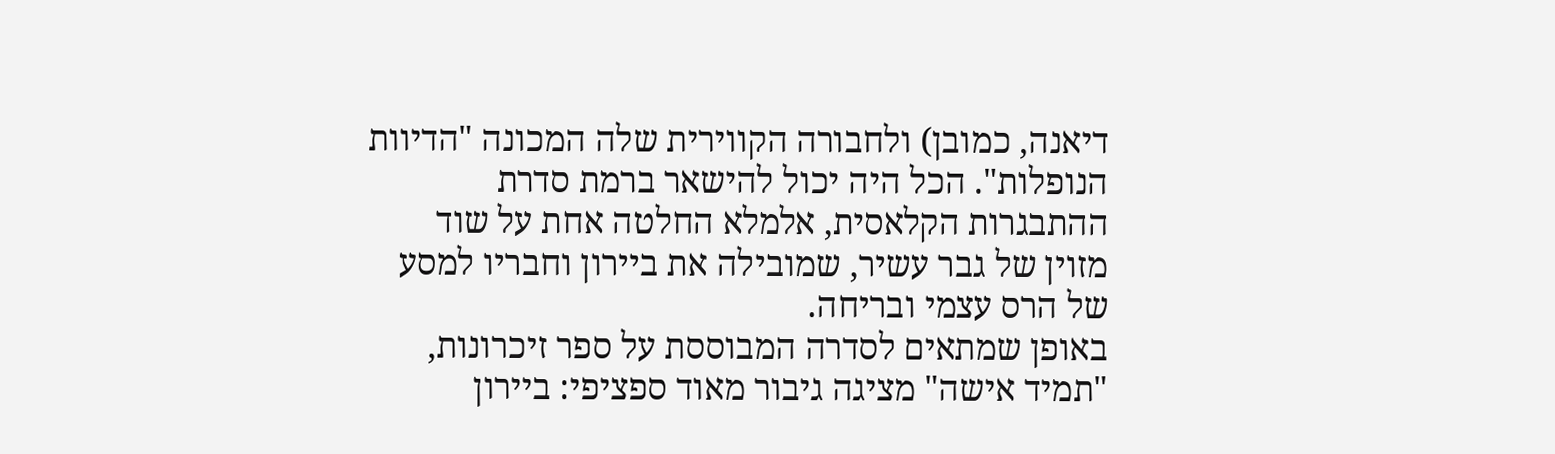דיאנה, כמובן) ולחבורה הקווירית שלה המכונה "הדיוות הנופלות". הכל היה יכול להישאר ברמת סדרת ההתבגרות הקלאסית, אלמלא החלטה אחת על שוד מזוין של גבר עשיר, שמובילה את ביירון וחבריו למסע של הרס עצמי ובריחה.
באופן שמתאים לסדרה המבוססת על ספר זיכרונות, "תמיד אישה" מציגה גיבור מאוד ספציפי: ביירון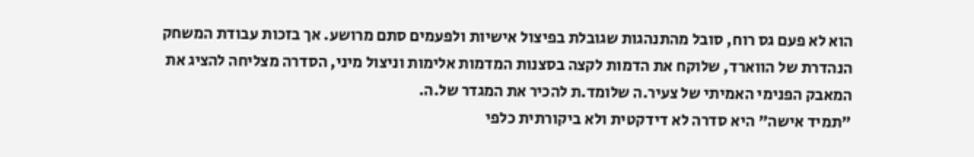הוא לא פעם גס רוח, סובל מהתנהגות שגובלת בפיצול אישיות ולפעמים סתם מרושע. אך בזכות עבודת המשחק הנהדרת של הווארד, שלוקח את הדמות לקצה בסצנות המדמות אלימות וניצול מיני, הסדרה מצליחה להציג את המאבק הפנימי האמיתי של צעיר.ה שלומד.ת להכיר את המגדר של.ה.
"תמיד אישה" היא סדרה לא דידקטית ולא ביקורתית כלפי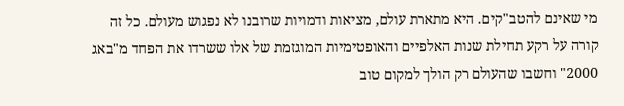מי שאינם להטב"קים. היא מתארת עולם, מציאות ודמויות שרובנו לא נפגוש מעולם. כל זה קורה על רקע תחילת שנות האלפיים והאופטימיות המוגזמת של אלו ששרדו את הפחד מ"באג 2000" וחשבו שהעולם רק הולך למקום טוב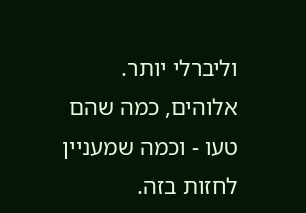וליברלי יותר. אלוהים, כמה שהם טעו - וכמה שמעניין לחזות בזה.